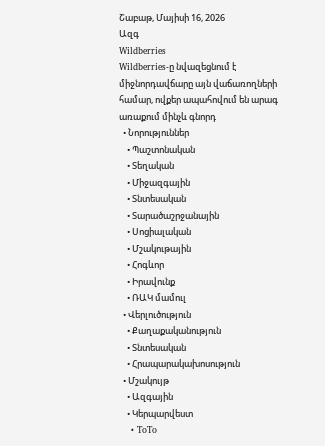Շաբաթ, Մայիսի 16, 2026
Ազգ
Wildberries
Wildberries-ը նվազեցնում է միջնորդավճարը այն վաճառողների համար, ովքեր ապահովում են արագ առաքում մինչև գնորդ
  • Նորություններ
    • Պաշտոնական
    • Տեղական
    • Միջազգային
    • Տնտեսական
    • Տարածաշրջանային
    • Սոցիալական
    • Մշակութային
    • Հոգևոր
    • Իրավունք
    • ՌԱԿ մամուլ
  • Վերլուծություն
    • Քաղաքականություն
    • Տնտեսական
    • Հրապարակախոսություն
  • Մշակույթ
    • Ազգային
    • Կերպարվեստ
    • ToTo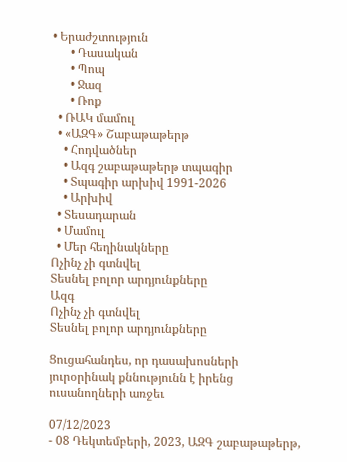• Երաժշտություն
      • Դասական
      • Պոպ
      • Ջազ
      • Ռոք
  • ՌԱԿ մամուլ
  • «ԱԶԳ» Շաբաթաթերթ
    • Հոդվածներ
    • Ազգ շաբաթաթերթ տպագիր
    • Տպագիր արխիվ 1991-2026
    • Արխիվ
  • Տեսադարան
  • Մամուլ
  • Մեր հեղինակները
Ոչինչ չի գտնվել
Տեսնել բոլոր արդյունքները
Ազգ
Ոչինչ չի գտնվել
Տեսնել բոլոր արդյունքները

Ցուցահանդես, որ դասախոսների յուրօրինակ քննությունն է իրենց ուսանողների առջեւ

07/12/2023
- 08 Դեկտեմբերի, 2023, ԱԶԳ շաբաթաթերթ,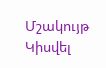Մշակույթ
Կիսվել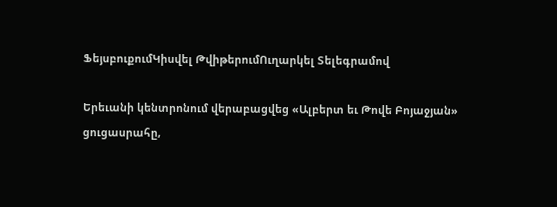ՖեյսբուքումԿիսվել ԹվիթերումՈւղարկել Տելեգրամով

Երեւանի կենտրոնում վերաբացվեց «Ալբերտ եւ Թովե Բոյաջյան» ցուցասրահը,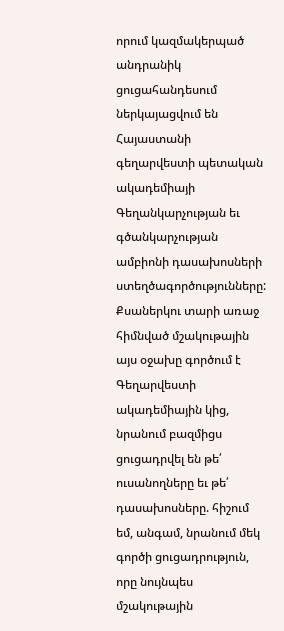որում կազմակերպած անդրանիկ ցուցահանդեսում ներկայացվում են  Հայաստանի գեղարվեստի պետական ակադեմիայի Գեղանկարչության եւ գծանկարչության ամբիոնի դասախոսների ստեղծագործությունները: Քսաներկու տարի առաջ հիմնված մշակութային այս օջախը գործում է Գեղարվեստի ակադեմիային կից, նրանում բազմիցս ցուցադրվել են թե՛ ուսանողները եւ թե՛ դասախոսները. հիշում եմ, անգամ, նրանում մեկ գործի ցուցադրություն, որը նույնպես մշակութային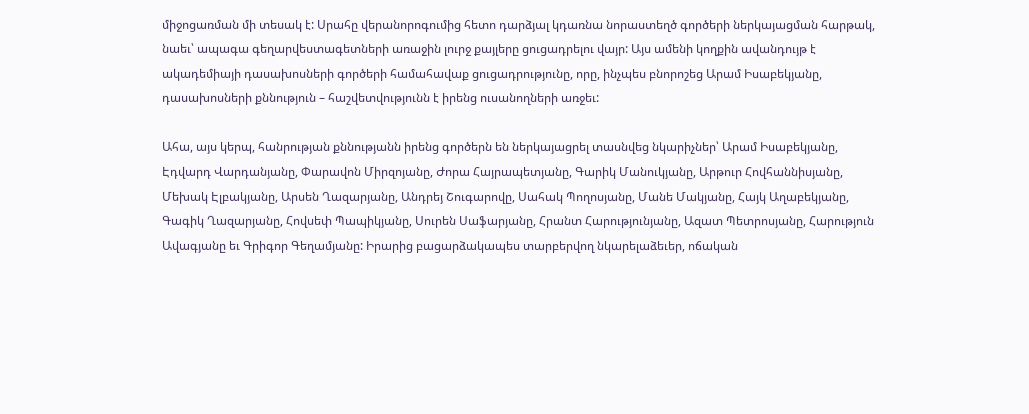միջոցառման մի տեսակ է: Սրահը վերանորոգումից հետո դարձյալ կդառնա նորաստեղծ գործերի ներկայացման հարթակ, նաեւ՝ ապագա գեղարվեստագետների առաջին լուրջ քայլերը ցուցադրելու վայր: Այս ամենի կողքին ավանդույթ է ակադեմիայի դասախոսների գործերի համահավաք ցուցադրությունը, որը, ինչպես բնորոշեց Արամ Իսաբեկյանը, դասախոսների քննություն – հաշվետվությունն է իրենց ուսանողների առջեւ:

Ահա, այս կերպ, հանրության քննությանն իրենց գործերն են ներկայացրել տասնվեց նկարիչներ՝ Արամ Իսաբեկյանը, Էդվարդ Վարդանյանը, Փարավոն Միրզոյանը, Ժորա Հայրապետյանը, Գարիկ Մանուկյանը, Արթուր Հովհաննիսյանը, Մեխակ Էլբակյանը, Արսեն Ղազարյանը, Անդրեյ Շուգարովը, Սահակ Պողոսյանը, Մանե Մակյանը, Հայկ Աղաբեկյանը, Գագիկ Ղազարյանը, Հովսեփ Պապիկյանը, Սուրեն Սաֆարյանը, Հրանտ Հարությունյանը, Ազատ Պետրոսյանը, Հարություն Ավագյանը եւ Գրիգոր Գեղամյանը: Իրարից բացարձակապես տարբերվող նկարելաձեւեր, ոճական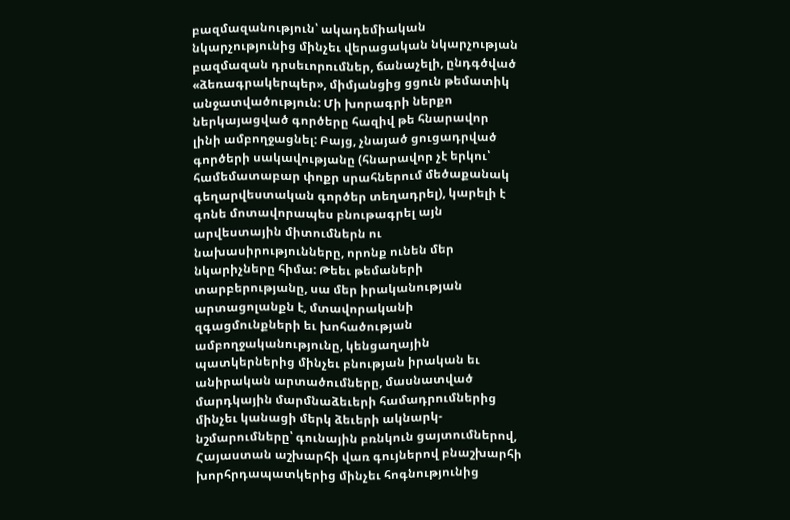բազմազանություն՝ ակադեմիական նկարչությունից մինչեւ վերացական նկարչության բազմազան դրսեւորումներ, ճանաչելի, ընդգծված «ձեռագրակերպեր», միմյանցից ցցուն թեմատիկ անջատվածություն: Մի խորագրի ներքո ներկայացված գործերը հազիվ թե հնարավոր լինի ամբողջացնել: Բայց, չնայած ցուցադրված գործերի սակավությանը (հնարավոր չէ երկու՝ համեմատաբար փոքր սրահներում մեծաքանակ գեղարվեստական գործեր տեղադրել), կարելի է գոնե մոտավորապես բնութագրել այն արվեստային միտումներն ու նախասիրությունները, որոնք ունեն մեր նկարիչները հիմա: Թեեւ թեմաների տարբերությանը, սա մեր իրականության արտացոլանքն է, մտավորականի զգացմունքների եւ խոհածության ամբողջականությունը, կենցաղային պատկերներից մինչեւ բնության իրական եւ անիրական արտածումները, մասնատված մարդկային մարմնաձեւերի համադրումներից մինչեւ կանացի մերկ ձեւերի ակնարկ-նշմարումները՝ գունային բռնկուն ցայտումներով, Հայաստան աշխարհի վառ գույներով բնաշխարհի խորհրդապատկերից մինչեւ հոգնությունից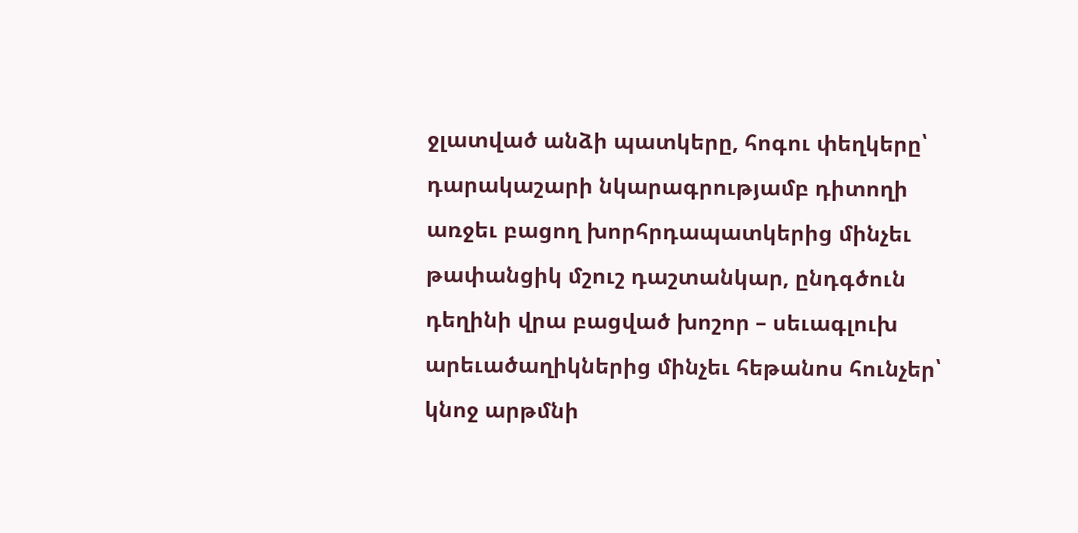ջլատված անձի պատկերը, հոգու փեղկերը՝ դարակաշարի նկարագրությամբ դիտողի առջեւ բացող խորհրդապատկերից մինչեւ թափանցիկ մշուշ դաշտանկար, ընդգծուն դեղինի վրա բացված խոշոր – սեւագլուխ արեւածաղիկներից մինչեւ հեթանոս հունչեր՝ կնոջ արթմնի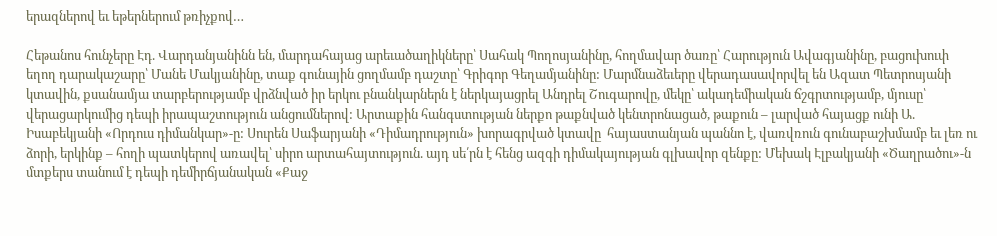երազներով եւ եթերներում թռիչքով…

Հեթանոս հունչերը Էդ. Վարդանյանինն են, մարդահայաց արեւածաղիկները՝ Սահակ Պողոսյանինը, հողմավար ծառը՝ Հարություն Ավագյանինը, բացուխուփ եղող դարակաշարը՝ Մանե Մակյանինը, տաք գունային ցողմամբ դաշտը՝ Գրիգոր Գեղամյանինը: Մարմնաձեւերը վերադասավորվել են Ազատ Պետրոսյանի կտավին, քսանամյա տարբերությամբ վրձնված իր երկու բնանկարներն է ներկայացրել Անդրել Շուգարովը, մեկը՝ ակադեմիական ճշգրտությամբ, մյուսը՝ վերացարկումից դեպի իրապաշտություն անցումներով: Արտաքին հանգստության ներքո թաքնված կենտրոնացած, թաքուն – լարված հայացք ունի Ա. Իսաբեկյանի «Որդուս դիմանկար»-ը: Սուրեն Սաֆարյանի «Դիմադրություն» խորագրված կտավը  հայաստանյան պաննո է, վառվռուն գունաբաշխմամբ եւ լեռ ու ձորի, երկինք – հողի պատկերով առավել՝ սիրո արտահայտություն. այդ սե՛րն է հենց ազգի դիմակայության գլխավոր զենքը: Մեխակ Էլբակյանի «Ծաղրածու»-ն մտքերս տանում է դեպի դեմիրճյանական «Քաջ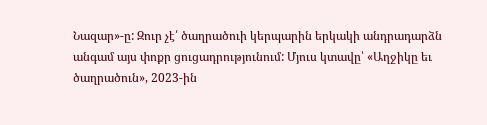Նազար»-ը: Զուր չէ՛ ծաղրածուի կերպարին երկակի անդրադարձն անգամ այս փոքր ցուցադրությունում: Մյուս կտավը՝ «Աղջիկը եւ ծաղրածուն», 2023-ին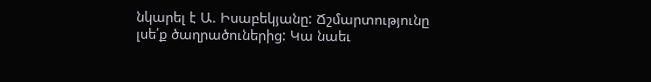նկարել է Ա. Իսաբեկյանը: Ճշմարտությունը լսե՛ք ծաղրածուներից: Կա նաեւ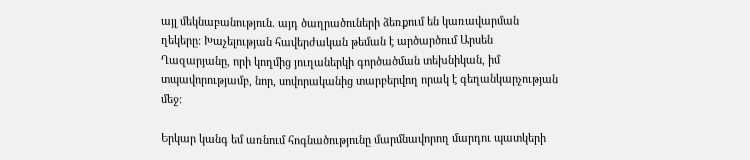այլ մեկնաբանություն. այդ ծաղրածուների ձեռքում են կառավարման ղեկերը: Խաչելության հավերժական թեման է արծարծում Արսեն Ղազարյանը, որի կողմից յուղաներկի գործածման տեխնիկան, իմ տպավորությամբ, նոր, սովորականից տարբերվող որակ է գեղանկարչության մեջ:

Երկար կանգ եմ առնում հոգնածությունը մարմնավորող մարդու պատկերի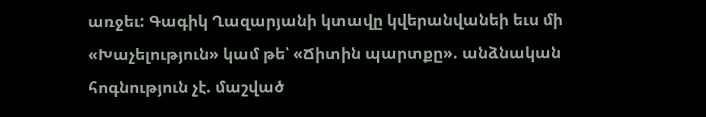առջեւ: Գագիկ Ղազարյանի կտավը կվերանվանեի եւս մի «Խաչելություն» կամ թե՝ «Ճիտին պարտքը». անձնական հոգնություն չէ. մաշված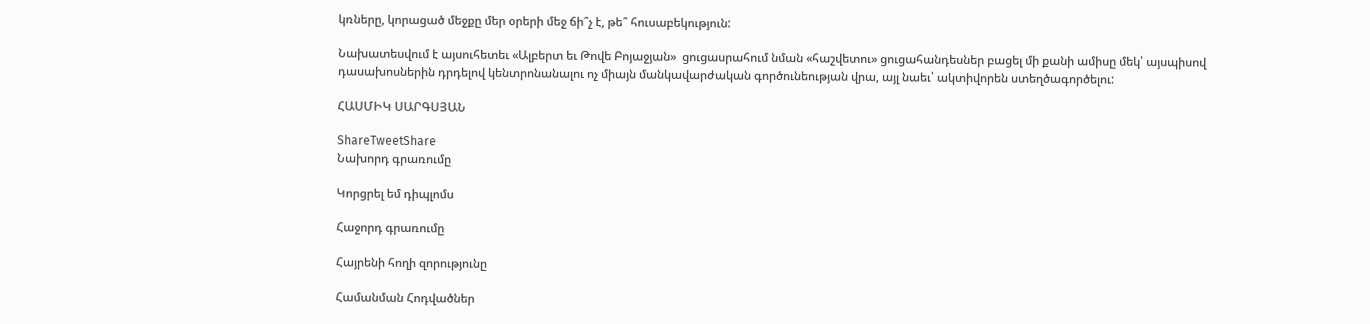կռները, կորացած մեջքը մեր օրերի մեջ ճի՞չ է, թե՞ հուսաբեկություն:

Նախատեսվում է այսուհետեւ «Ալբերտ եւ Թովե Բոյաջյան»  ցուցասրահում նման «հաշվետու» ցուցահանդեսներ բացել մի քանի ամիսը մեկ՝ այսպիսով դասախոսներին դրդելով կենտրոնանալու ոչ միայն մանկավարժական գործունեության վրա, այլ նաեւ՝ ակտիվորեն ստեղծագործելու:

ՀԱՍՄԻԿ ՍԱՐԳՍՅԱՆ

ShareTweetShare
Նախորդ գրառումը

Կորցրել եմ դիպլոմս

Հաջորդ գրառումը

Հայրենի հողի զորությունը

Համանման Հոդվածներ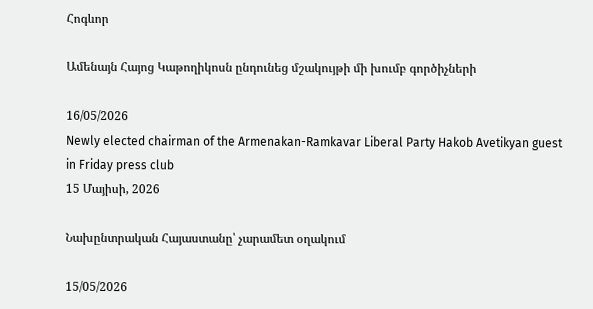Հոգևոր

Ամենայն Հայոց Կաթողիկոսն ընդունեց մշակույթի մի խումբ գործիչների

16/05/2026
Newly elected chairman of the Armenakan-Ramkavar Liberal Party Hakob Avetikyan guest in Friday press club
15 Մայիսի, 2026

Նախընտրական Հայաստանը՝ չարամետ օղակում

15/05/2026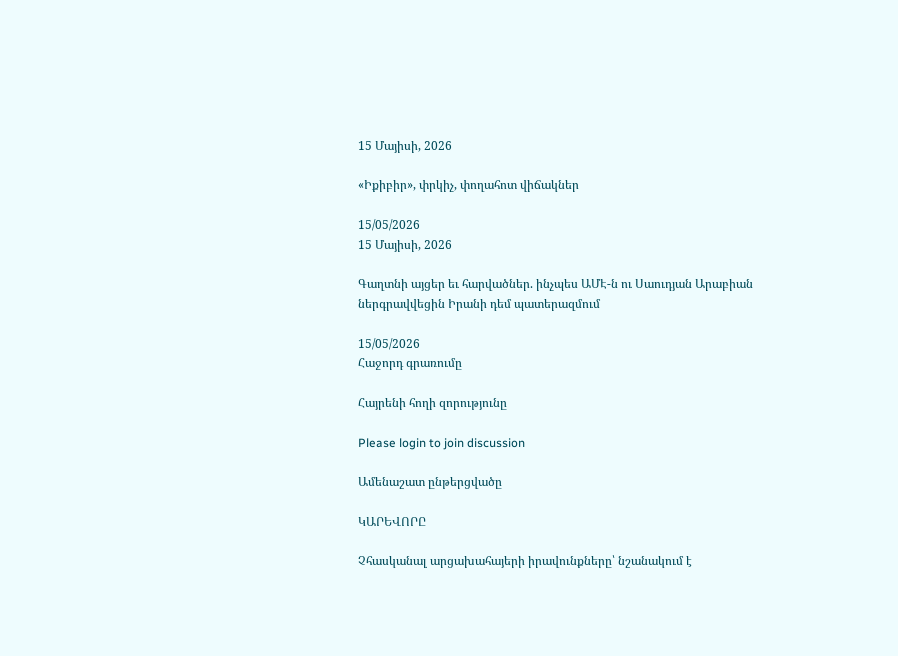15 Մայիսի, 2026

«Իքիբիր», փրկիչ, փողահոտ վիճակներ

15/05/2026
15 Մայիսի, 2026

Գաղտնի այցեր եւ հարվածներ. ինչպես ԱՄԷ-ն ու Սաուդյան Արաբիան ներգրավվեցին Իրանի դեմ պատերազմում

15/05/2026
Հաջորդ գրառումը

Հայրենի հողի զորությունը

Please login to join discussion

Ամենաշատ ընթերցվածը

ԿԱՐԵՎՈՐԸ

Չհասկանալ արցախահայերի իրավունքները՝ նշանակում է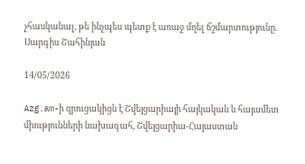չհասկանալ, թե ինչպես պետք է առաջ մղել ճշմարտությունը. Սարգիս Շահինյան

14/05/2026

Azg.am-ի զրուցակիցն է Շվեյցարիայի հայկական և հայամետ միությունների նախագահ, Շվեյցարիա-Հայաստան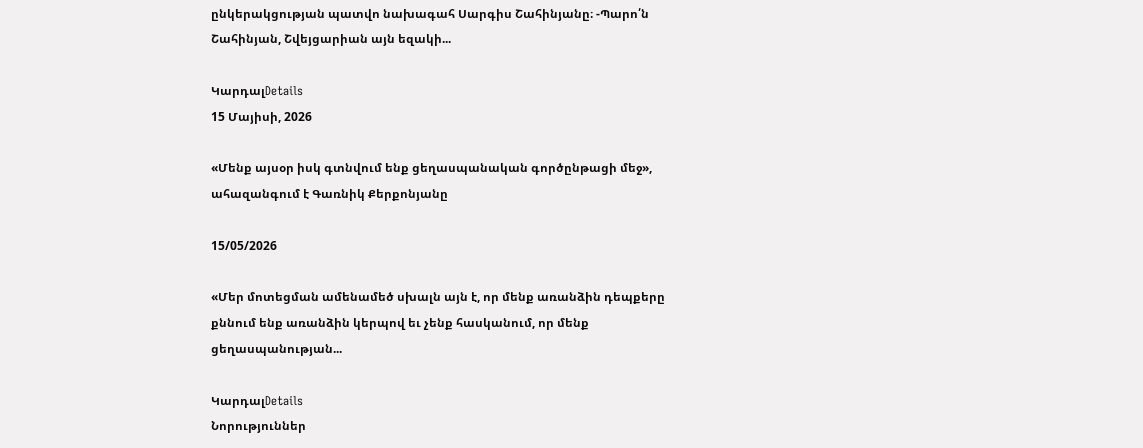ընկերակցության պատվո նախագահ Սարգիս Շահինյանը։ -Պարո՛ն Շահինյան, Շվեյցարիան այն եզակի...

ԿարդալDetails
15 Մայիսի, 2026

«Մենք այսօր իսկ գտնվում ենք ցեղասպանական գործընթացի մեջ», ահազանգում է Գառնիկ Քերքոնյանը

15/05/2026

«Մեր մոտեցման ամենամեծ սխալն այն է, որ մենք առանձին դեպքերը քննում ենք առանձին կերպով եւ չենք հասկանում, որ մենք ցեղասպանության...

ԿարդալDetails
Նորություններ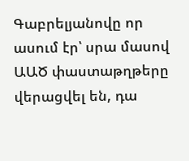Գաբրելյանովը որ ասում էր՝ սրա մասով ԱԱԾ փաստաթղթերը վերացվել են, դա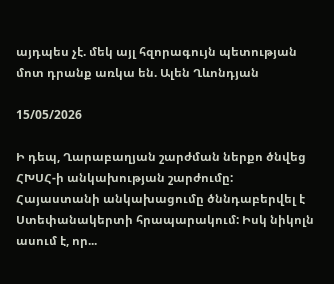այդպես չէ. մեկ այլ հզորագույն պետության մոտ դրանք առկա են. Ալեն Ղևոնդյան

15/05/2026

Ի դեպ, Ղարաբաղյան շարժման ներքո ծնվեց ՀԽՍՀ-ի անկախության շարժումը: Հայաստանի անկախացումը ծննդաբերվել է Ստեփանակերտի հրապարակում: Իսկ նիկոլն ասում է, որ...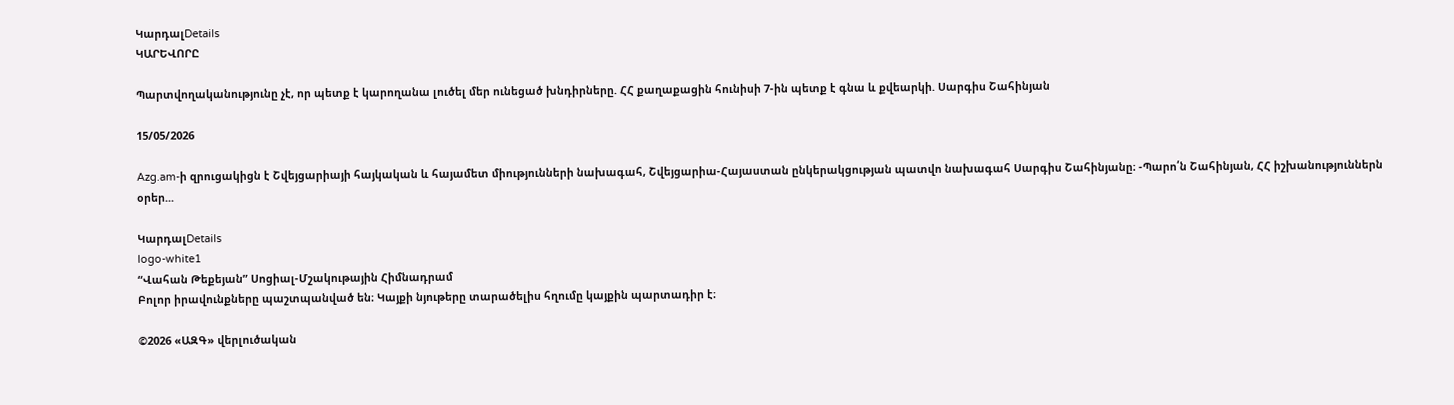ԿարդալDetails
ԿԱՐԵՎՈՐԸ

Պարտվողականությունը չէ, որ պետք է կարողանա լուծել մեր ունեցած խնդիրները. ՀՀ քաղաքացին հունիսի 7-ին պետք է գնա և քվեարկի. Սարգիս Շահինյան

15/05/2026

Azg.am-ի զրուցակիցն է Շվեյցարիայի հայկական և հայամետ միությունների նախագահ, Շվեյցարիա-Հայաստան ընկերակցության պատվո նախագահ Սարգիս Շահինյանը։ -Պարո՛ն Շահինյան, ՀՀ իշխանություններն օրեր...

ԿարդալDetails
logo-white1
“Վահան Թեքեյան” Սոցիալ-Մշակութային Հիմնադրամ
Բոլոր իրավունքները պաշտպանված են։ Կայքի նյութերը տարածելիս հղումը կայքին պարտադիր է։

©2026 «ԱԶԳ» վերլուծական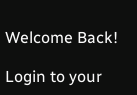Welcome Back!

Login to your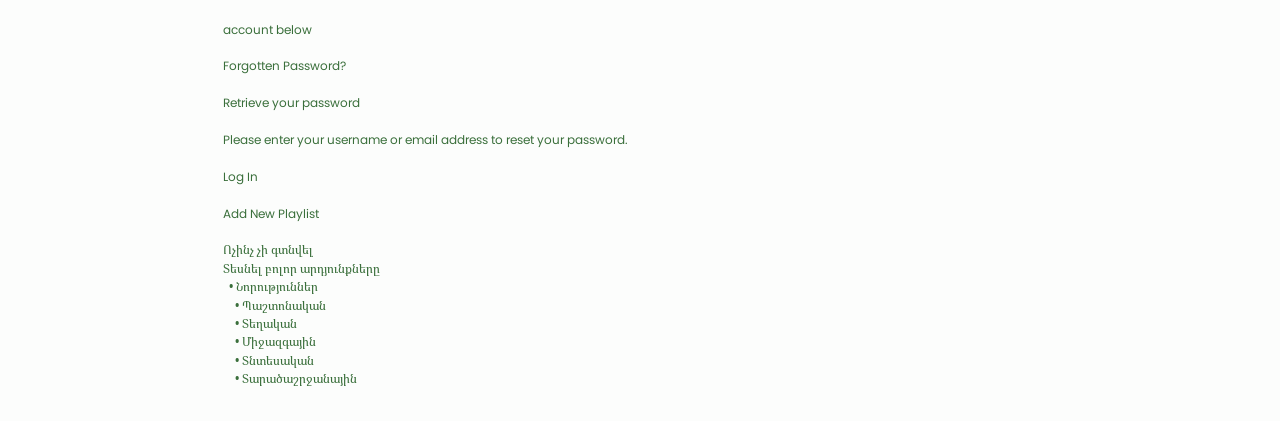account below

Forgotten Password?

Retrieve your password

Please enter your username or email address to reset your password.

Log In

Add New Playlist

Ոչինչ չի գտնվել
Տեսնել բոլոր արդյունքները
  • Նորություններ
    • Պաշտոնական
    • Տեղական
    • Միջազգային
    • Տնտեսական
    • Տարածաշրջանային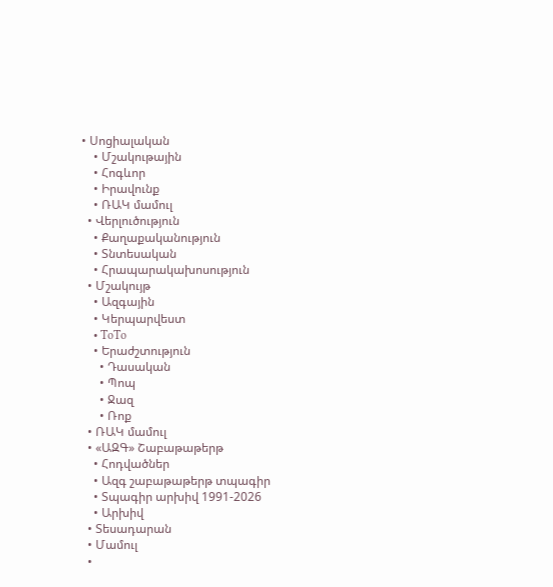• Սոցիալական
    • Մշակութային
    • Հոգևոր
    • Իրավունք
    • ՌԱԿ մամուլ
  • Վերլուծություն
    • Քաղաքականություն
    • Տնտեսական
    • Հրապարակախոսություն
  • Մշակույթ
    • Ազգային
    • Կերպարվեստ
    • ToTo
    • Երաժշտություն
      • Դասական
      • Պոպ
      • Ջազ
      • Ռոք
  • ՌԱԿ մամուլ
  • «ԱԶԳ» Շաբաթաթերթ
    • Հոդվածներ
    • Ազգ շաբաթաթերթ տպագիր
    • Տպագիր արխիվ 1991-2026
    • Արխիվ
  • Տեսադարան
  • Մամուլ
  •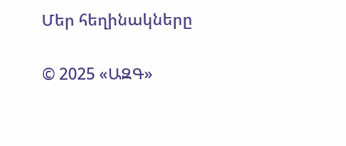Մեր հեղինակները

© 2025 «ԱԶԳ»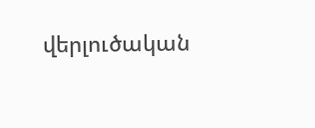վերլուծական